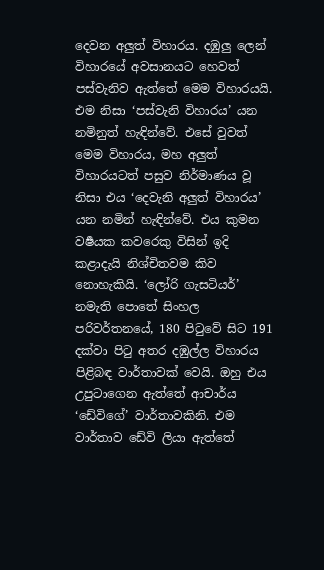දෙවන අලුත් විහාරය. දඹුලු ලෙන් විහාරයේ අවසානයට හෙවත් පස්වැනිව ඇත්තේ මෙම විහාරයයි. එම නිසා ‘පස්වැනි විහාරය’ යන නමිනුත් හැඳින්වේ. එසේ වුවත් මෙම විහාරය, මහ අලුත් විහාරයටත් පසුව නිර්මාණය වූ නිසා එය ‘දෙවැනි අලුත් විහාරය’ යන නමින් හැඳින්වේ. එය කුමන වර්‍ෂයක කවරෙකු විසින් ඉදි කළාදැයි නිශ්චිතවම කිව නොහැකියි. ‘ලෝරි ගැසටියර්’ නමැති පොතේ සිංහල පරිවර්තනයේ, 180 පිටුවේ සිට 191 දක්වා පිටු අතර දඹුල්ල විහාරය පිළිබඳ වාර්තාවක් වෙයි. ඔහු එය උපුටාගෙන ඇත්තේ ආචාර්ය ‘ඩේවිගේ’ වාර්තාවකිනි. එම වාර්තාව ඩේවි ලියා ඇත්තේ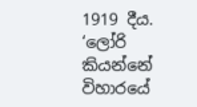1919 දීය. ‘ලෝරි කියන්නේ විහාරයේ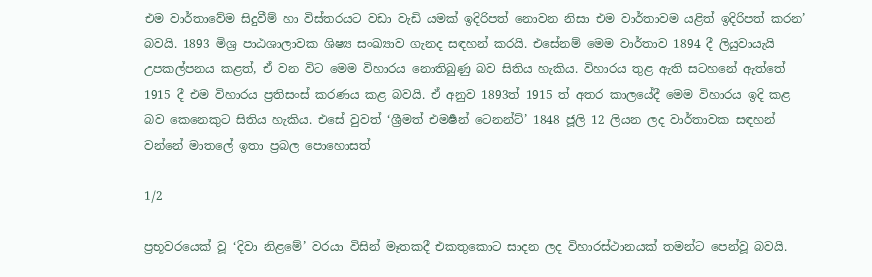එම වාර්තාවේම සිදුවීම් හා විස්තරයට වඩා වැඩි යමක් ඉදිරිපත් නොවන නිසා එම වාර්තාවම යළිත් ඉදිරිපත් කරන’ බවයි. 1893 මිශ්‍ර පාඨශාලාවක ශිෂ්‍ය සංඛ්‍යාව ගැනද සඳහන් කරයි. එසේනම් මෙම වාර්තාව 1894 දී ලියුවායැයි උපකල්පනය කළත්, ඒ වන විට මෙම විහාරය නොතිබුණු බව සිතිය හැකිය. විහාරය තුළ ඇති සටහනේ ඇත්තේ 1915 දී එම විහාරය ප්‍රතිසංස් කරණය කළ බවයි. ඒ අනුව 1893ත් 1915 ත් අතර කාලයේදී මෙම විහාරය ඉදි කළ බව කෙනෙකුට සිතිය හැකිය. එසේ වුවත් ‘ශ්‍රීමත් එමර්‍ෂන් ටෙනන්ට්’ 1848 ජූලි 12 ලියන ලද වාර්තාවක සඳහන් වන්නේ මාතලේ ඉතා ප්‍රබල පොහොසත්

1/2

ප්‍රභූවරයෙක් වූ ‘දිවා නිළමේ’ වරයා විසින් මෑතකදී එකතුකොට සාදන ලද විහාරස්ථානයක් තමන්ට පෙන්වූ බවයි.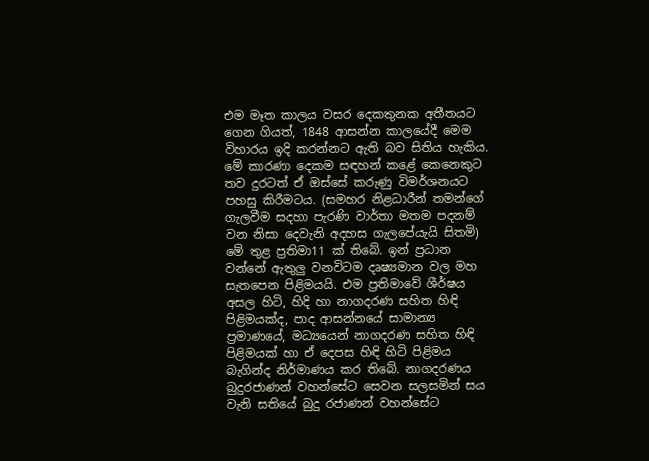එම මෑත කාලය වසර දෙකතුනක අතීතයට ගෙන ගියත්, 1848 ආසන්න කාලයේදී මෙම විහාරය ඉදි කරන්නට ඇති බව සිතිය හැකිය. මේ කාරණා දෙකම සඳහන් කළේ කෙනෙකුට තව දුරටත් ඒ ඔස්සේ කරුණු විමර්ශනයට පහසු කිරීමටය. (සමහර නිළධාරීන් තමන්ගේ ගැලවීම සදහා පැරණි වාර්තා මතම පදනම් වන නිසා දෙවැනි අදහස ගැලපේයැයි සිතමි) මේ තුළ ප්‍රතිමා11 ක් තිබේ. ඉන් ප්‍රධාන වන්නේ ඇතුලු වනවිටම දෘෂ්‍යමාන වල මහ සැතපෙන පිළිමයයි. එම ප්‍රතිමාවේ ශීර්ෂය අසල හිටි, හිදි හා නාගදරණ සහිත හිඳි පිළිමයක්ද, පාද ආසන්නයේ සාමාන්‍ය ප්‍රමාණයේ, මධ්‍යයෙන් නාගදරණ සහිත හිඳි පිළිමයක් හා ඒ දෙපස හිඳි හිටි පිළිමය බැගින්ද නිර්මාණය කර තිබේ. නාගදරණය බුදුරජාණන් වහන්සේට සෙවන සලසමින් සය වැනි සතියේ බුදු රජාණන් වහන්සේට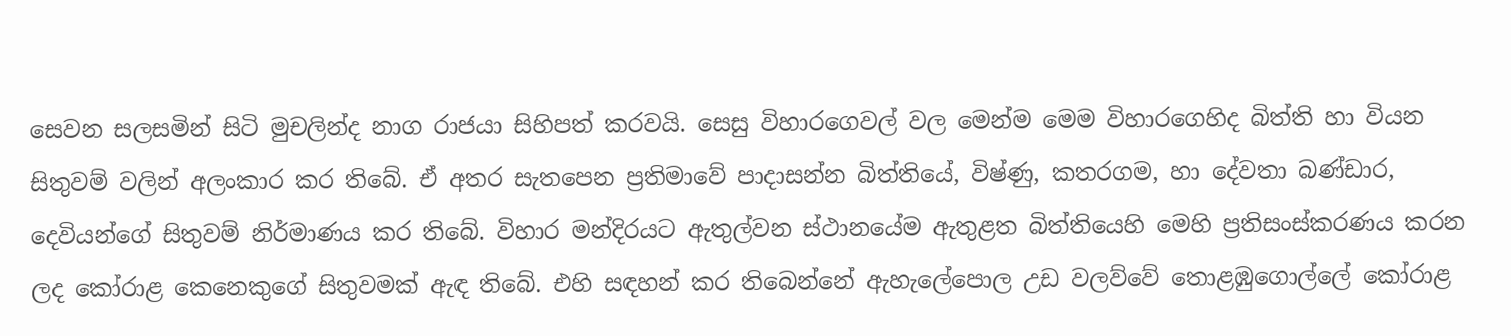සෙවන සලසමින් සිටි මුචලින්ද නාග රාජයා සිහිපත් කරවයි. සෙසු විහාරගෙවල් වල මෙන්ම මෙම විහාරගෙහිද බිත්ති හා වියන සිතුවම් වලින් අලංකාර කර තිබේ. ඒ අතර සැතපෙන ප්‍රතිමාවේ පාදාසන්න බිත්තියේ, විෂ්ණු, කතරගම, හා දේවතා බණ්ඩාර, දෙවියන්ගේ සිතුවම් නිර්මාණය කර තිබේ. විහාර මන්දිරයට ඇතුල්වන ස්ථානයේම ඇතුළත බිත්තියෙහි මෙහි ප්‍රතිසංස්කරණය කරන ලද කෝරාළ කෙනෙකුගේ සිතුවමක් ඇඳ තිබේ. එහි සඳහන් කර තිබෙන්නේ ඇහැලේපොල උඩ වලව්වේ තොළඹුගොල්ලේ කෝරාළ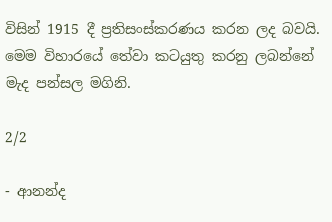විසින් 1915 දී ප්‍රතිසංස්කරණය කරන ලද බවයි. මෙම විහාරයේ තේවා කටයුතු කරනු ලබන්නේ මැද පන්සල මගිනි.

2/2

- ආනන්ද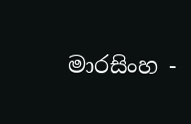මාරසිංහ -